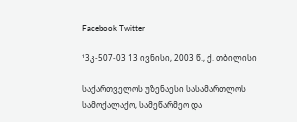Facebook Twitter

¹3კ-507-03 13 ივნისი, 2003 წ., ქ. თბილისი

საქართველოს უზენაესი სასამართლოს სამოქალაქო, სამეწარმეო და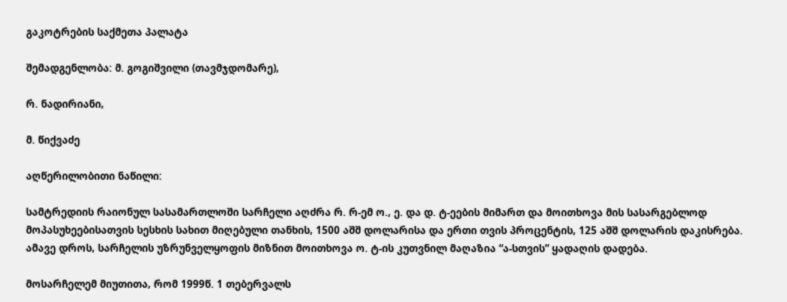გაკოტრების საქმეთა პალატა

შემადგენლობა: მ. გოგიშვილი (თავმჯდომარე),

რ. ნადირიანი,

მ. წიქვაძე

აღწერილობითი ნაწილი:

სამტრედიის რაიონულ სასამართლოში სარჩელი აღძრა რ. რ-ემ ო., ე. და დ. ტ-ეების მიმართ და მოითხოვა მის სასარგებლოდ მოპასუხეებისათვის სესხის სახით მიღებული თანხის, 1500 აშშ დოლარისა და ერთი თვის პროცენტის, 125 აშშ დოლარის დაკისრება. ამავე დროს, სარჩელის უზრუნველყოფის მიზნით მოითხოვა ო. ტ-ის კუთვნილ მაღაზია “ა-სთვის” ყადაღის დადება.

მოსარჩელემ მიუთითა, რომ 1999წ. 1 თებერვალს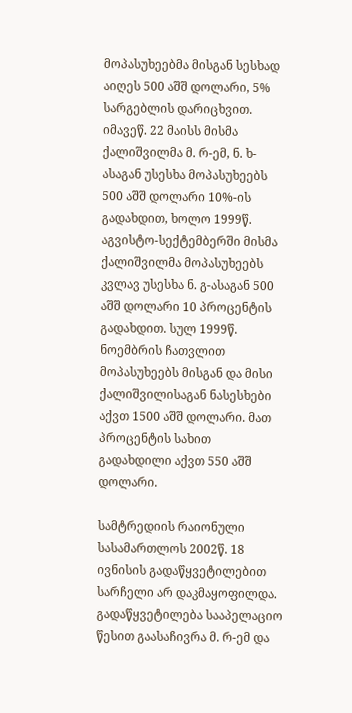მოპასუხეებმა მისგან სესხად აიღეს 500 აშშ დოლარი, 5% სარგებლის დარიცხვით. იმავეწ. 22 მაისს მისმა ქალიშვილმა მ. რ-ემ, ნ. ხ-ასაგან უსესხა მოპასუხეებს 500 აშშ დოლარი 10%-ის გადახდით, ხოლო 1999წ. აგვისტო-სექტემბერში მისმა ქალიშვილმა მოპასუხეებს კვლავ უსესხა ნ. გ-ასაგან 500 აშშ დოლარი 10 პროცენტის გადახდით. სულ 1999წ. ნოემბრის ჩათვლით მოპასუხეებს მისგან და მისი ქალიშვილისაგან ნასესხები აქვთ 1500 აშშ დოლარი. მათ პროცენტის სახით გადახდილი აქვთ 550 აშშ დოლარი.

სამტრედიის რაიონული სასამართლოს 2002წ. 18 ივნისის გადაწყვეტილებით სარჩელი არ დაკმაყოფილდა. გადაწყვეტილება სააპელაციო წესით გაასაჩივრა მ. რ-ემ და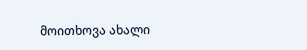მოითხოვა ახალი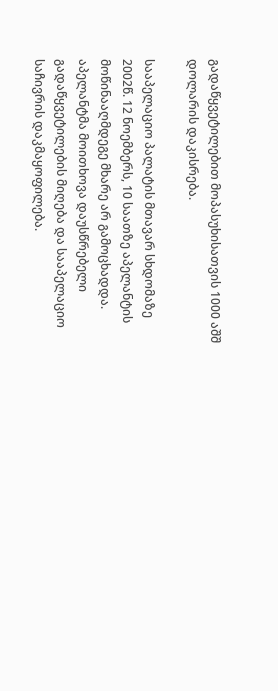გადაწყვეტილებით მოპასუხისათვის 1000 აშშ დოლარის დაკისრება.

სააპელაციო პალატის მთავარ სხდომაზე 2002წ. 12 ნოემბერს, 10 საათზე აპელანტის მოწინააღმდეგე მხარე არ გამოცხადდა. აპელანტმა მოითხოვა დაუსწრებელი გადაწყვეტილების მიღება და სააპელაციო საჩივრის დაკმაყოფილება.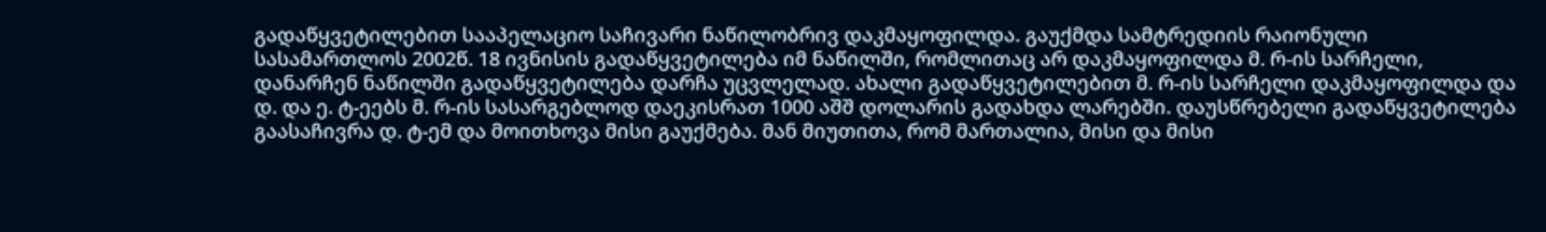გადაწყვეტილებით სააპელაციო საჩივარი ნაწილობრივ დაკმაყოფილდა. გაუქმდა სამტრედიის რაიონული სასამართლოს 2002წ. 18 ივნისის გადაწყვეტილება იმ ნაწილში, რომლითაც არ დაკმაყოფილდა მ. რ-ის სარჩელი, დანარჩენ ნაწილში გადაწყვეტილება დარჩა უცვლელად. ახალი გადაწყვეტილებით მ. რ-ის სარჩელი დაკმაყოფილდა და დ. და ე. ტ-ეებს მ. რ-ის სასარგებლოდ დაეკისრათ 1000 აშშ დოლარის გადახდა ლარებში. დაუსწრებელი გადაწყვეტილება გაასაჩივრა დ. ტ-ემ და მოითხოვა მისი გაუქმება. მან მიუთითა, რომ მართალია, მისი და მისი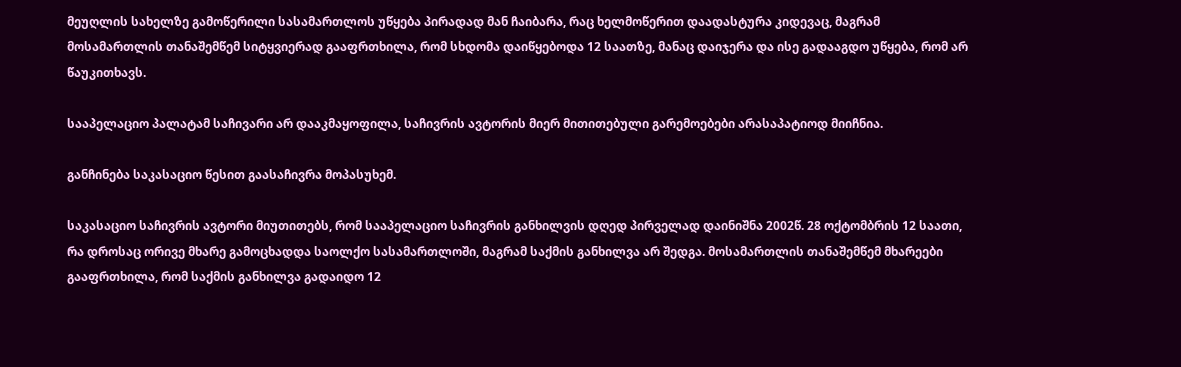მეუღლის სახელზე გამოწერილი სასამართლოს უწყება პირადად მან ჩაიბარა, რაც ხელმოწერით დაადასტურა კიდევაც, მაგრამ მოსამართლის თანაშემწემ სიტყვიერად გააფრთხილა, რომ სხდომა დაიწყებოდა 12 საათზე, მანაც დაიჯერა და ისე გადააგდო უწყება, რომ არ წაუკითხავს.

სააპელაციო პალატამ საჩივარი არ დააკმაყოფილა, საჩივრის ავტორის მიერ მითითებული გარემოებები არასაპატიოდ მიიჩნია.

განჩინება საკასაციო წესით გაასაჩივრა მოპასუხემ.

საკასაციო საჩივრის ავტორი მიუთითებს, რომ სააპელაციო საჩივრის განხილვის დღედ პირველად დაინიშნა 2002წ. 28 ოქტომბრის 12 საათი, რა დროსაც ორივე მხარე გამოცხადდა საოლქო სასამართლოში, მაგრამ საქმის განხილვა არ შედგა. მოსამართლის თანაშემწემ მხარეები გააფრთხილა, რომ საქმის განხილვა გადაიდო 12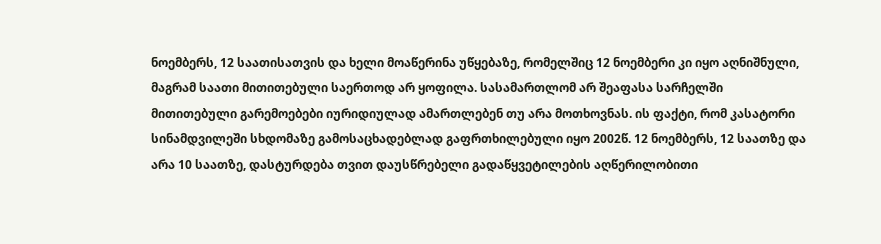ნოემბერს, 12 საათისათვის და ხელი მოაწერინა უწყებაზე, რომელშიც 12 ნოემბერი კი იყო აღნიშნული, მაგრამ საათი მითითებული საერთოდ არ ყოფილა. სასამართლომ არ შეაფასა სარჩელში მითითებული გარემოებები იურიდიულად ამართლებენ თუ არა მოთხოვნას. ის ფაქტი, რომ კასატორი სინამდვილეში სხდომაზე გამოსაცხადებლად გაფრთხილებული იყო 2002წ. 12 ნოემბერს, 12 საათზე და არა 10 საათზე, დასტურდება თვით დაუსწრებელი გადაწყვეტილების აღწერილობითი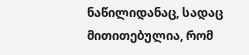ნაწილიდანაც, სადაც მითითებულია, რომ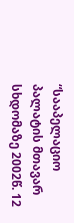“სააპელაციო პალატის მთავარ სხდომაზე 2002წ. 12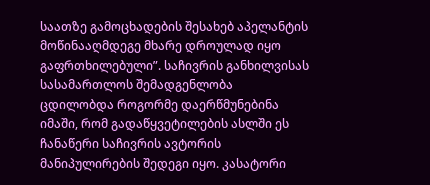საათზე გამოცხადების შესახებ აპელანტის მოწინააღმდეგე მხარე დროულად იყო გაფრთხილებული”. საჩივრის განხილვისას სასამართლოს შემადგენლობა ცდილობდა როგორმე დაერწმუნებინა იმაში, რომ გადაწყვეტილების ასლში ეს ჩანაწერი საჩივრის ავტორის მანიპულირების შედეგი იყო. კასატორი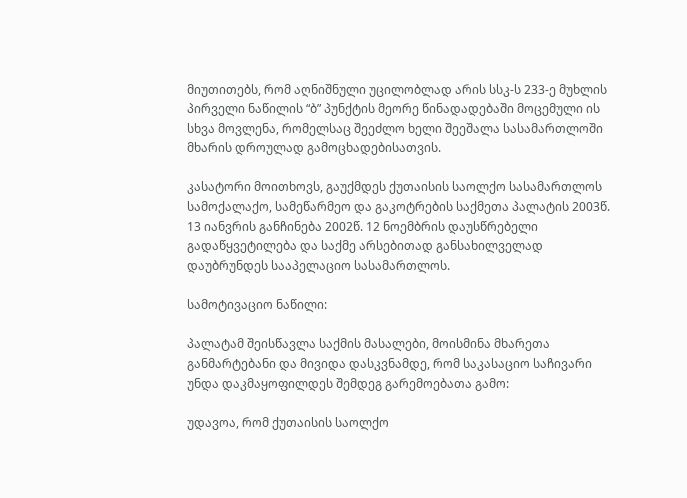მიუთითებს, რომ აღნიშნული უცილობლად არის სსკ-ს 233-ე მუხლის პირველი ნაწილის “ბ” პუნქტის მეორე წინადადებაში მოცემული ის სხვა მოვლენა, რომელსაც შეეძლო ხელი შეეშალა სასამართლოში მხარის დროულად გამოცხადებისათვის.

კასატორი მოითხოვს, გაუქმდეს ქუთაისის საოლქო სასამართლოს სამოქალაქო, სამეწარმეო და გაკოტრების საქმეთა პალატის 2003წ. 13 იანვრის განჩინება 2002წ. 12 ნოემბრის დაუსწრებელი გადაწყვეტილება და საქმე არსებითად განსახილველად დაუბრუნდეს სააპელაციო სასამართლოს.

სამოტივაციო ნაწილი:

პალატამ შეისწავლა საქმის მასალები, მოისმინა მხარეთა განმარტებანი და მივიდა დასკვნამდე, რომ საკასაციო საჩივარი უნდა დაკმაყოფილდეს შემდეგ გარემოებათა გამო:

უდავოა, რომ ქუთაისის საოლქო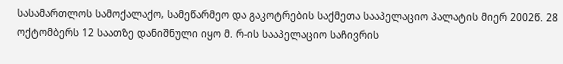სასამართლოს სამოქალაქო, სამეწარმეო და გაკოტრების საქმეთა სააპელაციო პალატის მიერ 2002წ. 28 ოქტომბერს 12 საათზე დანიშნული იყო მ. რ-ის სააპელაციო საჩივრის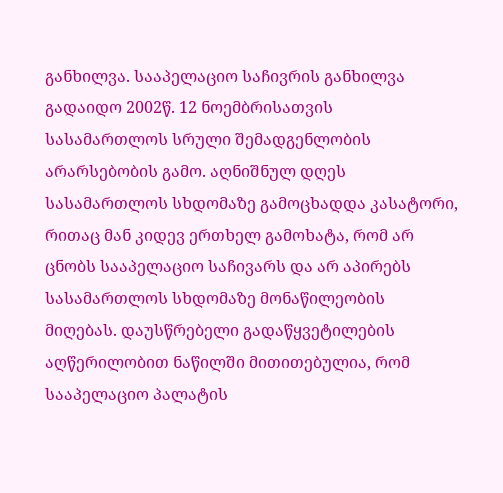განხილვა. სააპელაციო საჩივრის განხილვა გადაიდო 2002წ. 12 ნოემბრისათვის სასამართლოს სრული შემადგენლობის არარსებობის გამო. აღნიშნულ დღეს სასამართლოს სხდომაზე გამოცხადდა კასატორი, რითაც მან კიდევ ერთხელ გამოხატა, რომ არ ცნობს სააპელაციო საჩივარს და არ აპირებს სასამართლოს სხდომაზე მონაწილეობის მიღებას. დაუსწრებელი გადაწყვეტილების აღწერილობით ნაწილში მითითებულია, რომ სააპელაციო პალატის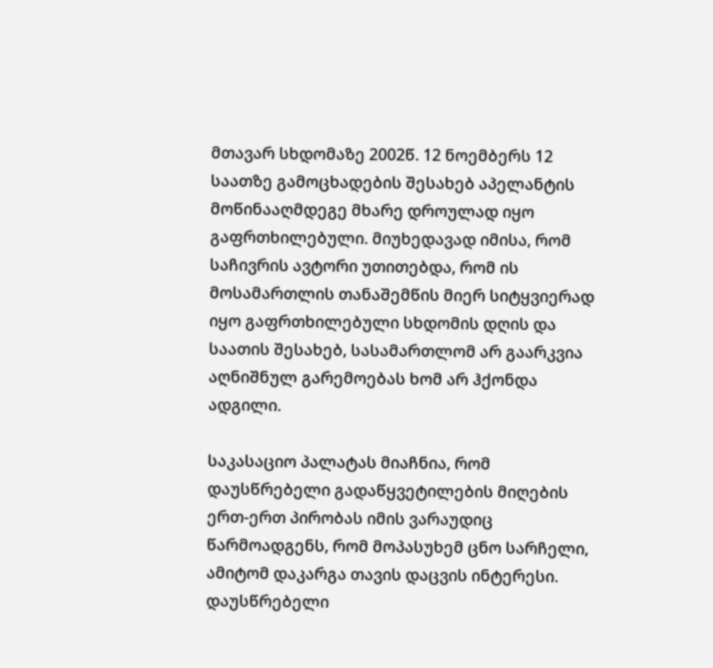მთავარ სხდომაზე 2002წ. 12 ნოემბერს 12 საათზე გამოცხადების შესახებ აპელანტის მოწინააღმდეგე მხარე დროულად იყო გაფრთხილებული. მიუხედავად იმისა, რომ საჩივრის ავტორი უთითებდა, რომ ის მოსამართლის თანაშემწის მიერ სიტყვიერად იყო გაფრთხილებული სხდომის დღის და საათის შესახებ, სასამართლომ არ გაარკვია აღნიშნულ გარემოებას ხომ არ ჰქონდა ადგილი.

საკასაციო პალატას მიაჩნია, რომ დაუსწრებელი გადაწყვეტილების მიღების ერთ-ერთ პირობას იმის ვარაუდიც წარმოადგენს, რომ მოპასუხემ ცნო სარჩელი, ამიტომ დაკარგა თავის დაცვის ინტერესი. დაუსწრებელი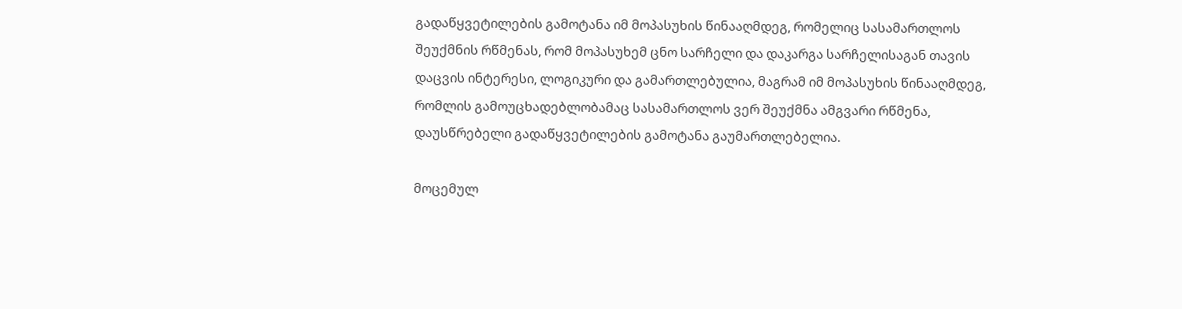გადაწყვეტილების გამოტანა იმ მოპასუხის წინააღმდეგ, რომელიც სასამართლოს შეუქმნის რწმენას, რომ მოპასუხემ ცნო სარჩელი და დაკარგა სარჩელისაგან თავის დაცვის ინტერესი, ლოგიკური და გამართლებულია, მაგრამ იმ მოპასუხის წინააღმდეგ, რომლის გამოუცხადებლობამაც სასამართლოს ვერ შეუქმნა ამგვარი რწმენა, დაუსწრებელი გადაწყვეტილების გამოტანა გაუმართლებელია.

მოცემულ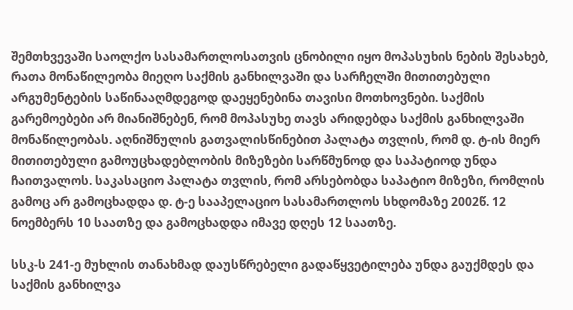შემთხვევაში საოლქო სასამართლოსათვის ცნობილი იყო მოპასუხის ნების შესახებ, რათა მონაწილეობა მიეღო საქმის განხილვაში და სარჩელში მითითებული არგუმენტების საწინააღმდეგოდ დაეყენებინა თავისი მოთხოვნები. საქმის გარემოებები არ მიანიშნებენ, რომ მოპასუხე თავს არიდებდა საქმის განხილვაში მონაწილეობას. აღნიშნულის გათვალისწინებით პალატა თვლის, რომ დ. ტ-ის მიერ მითითებული გამოუცხადებლობის მიზეზები სარწმუნოდ და საპატიოდ უნდა ჩაითვალოს. საკასაციო პალატა თვლის, რომ არსებობდა საპატიო მიზეზი, რომლის გამოც არ გამოცხადდა დ. ტ-ე სააპელაციო სასამართლოს სხდომაზე 2002წ. 12 ნოემბერს 10 საათზე და გამოცხადდა იმავე დღეს 12 საათზე.

სსკ-ს 241-ე მუხლის თანახმად დაუსწრებელი გადაწყვეტილება უნდა გაუქმდეს და საქმის განხილვა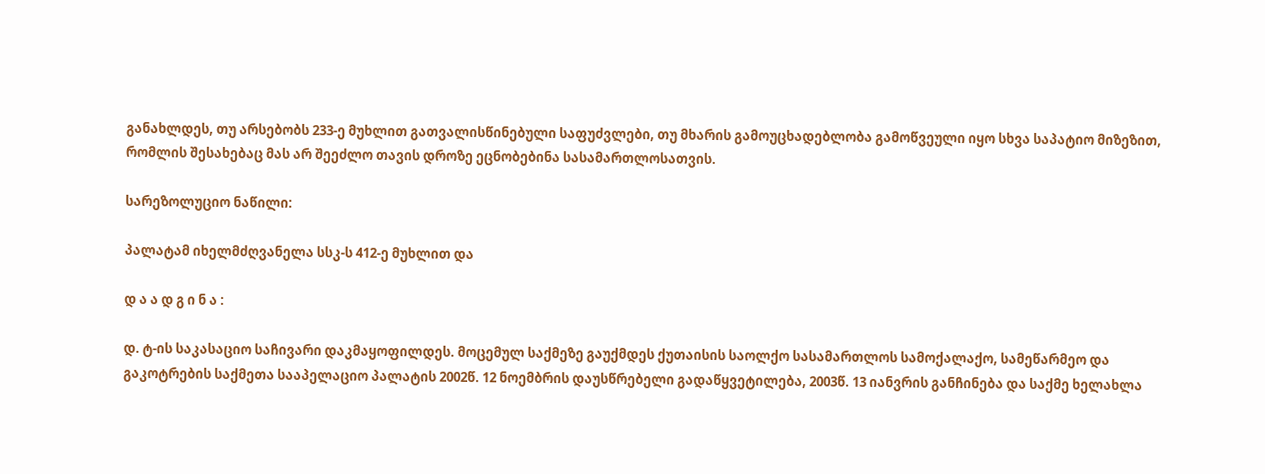განახლდეს, თუ არსებობს 233-ე მუხლით გათვალისწინებული საფუძვლები, თუ მხარის გამოუცხადებლობა გამოწვეული იყო სხვა საპატიო მიზეზით, რომლის შესახებაც მას არ შეეძლო თავის დროზე ეცნობებინა სასამართლოსათვის.

სარეზოლუციო ნაწილი:

პალატამ იხელმძღვანელა სსკ-ს 412-ე მუხლით და

დ ა ა დ გ ი ნ ა :

დ. ტ-ის საკასაციო საჩივარი დაკმაყოფილდეს. მოცემულ საქმეზე გაუქმდეს ქუთაისის საოლქო სასამართლოს სამოქალაქო, სამეწარმეო და გაკოტრების საქმეთა სააპელაციო პალატის 2002წ. 12 ნოემბრის დაუსწრებელი გადაწყვეტილება, 2003წ. 13 იანვრის განჩინება და საქმე ხელახლა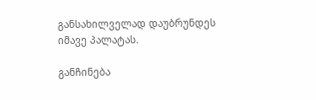განსახილველად დაუბრუნდეს იმავე პალატას.

განჩინება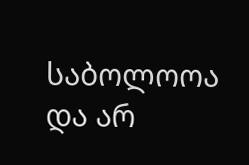საბოლოოა და არ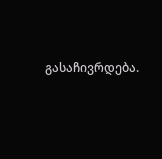გასაჩივრდება.